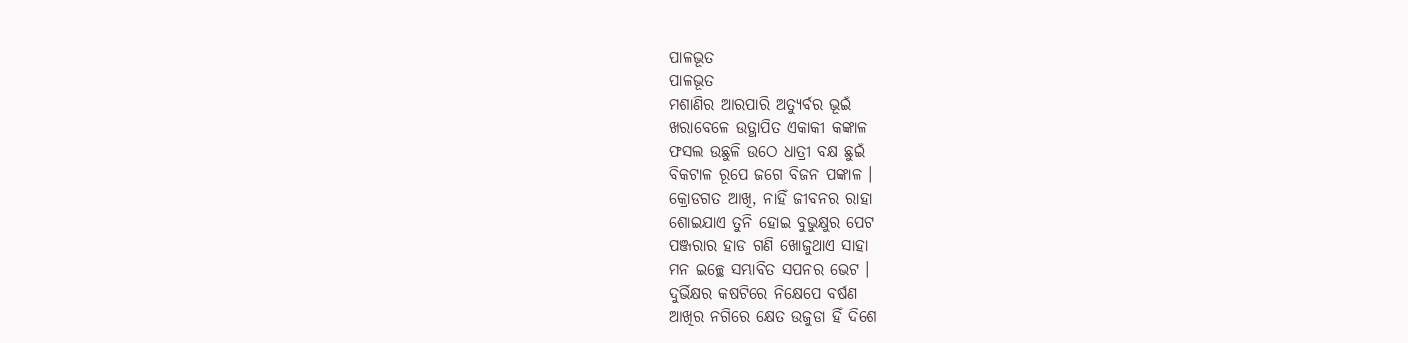ପାଳଭୂତ
ପାଳଭୂତ
ମଶାଣିର ଆରପାରି ଅତ୍ୟୁର୍ବର ଭୂଇଁ
ଖରାବେଳେ ଉତ୍ଥାପିତ ଏକାକୀ କଙ୍କାଳ
ଫସଲ ଉଛୁଳି ଉଠେ ଧାତ୍ରୀ ବକ୍ଷ ଛୁଇଁ
ବିକଟାଳ ରୂପେ ଜଗେ ବିଜନ ପଙ୍କାଳ ।
କ୍ରୋଡଗତ ଆଖି, ନାହିଁ ଜୀବନର ରାହା
ଶୋଇଯାଏ ତୁନି ହୋଇ ବୁଭୁକ୍ଷୁର ପେଟ
ପଞ୍ଜରାର ହାଡ ଗଣି ଖୋଜୁଥାଏ ସାହା
ମନ ଇଚ୍ଛେ ସମ୍ଭାବିତ ସପନର ଭେଟ ।
ଦୁର୍ଭିକ୍ଷର କଷଟିରେ ନିକ୍ଷେପେ ବର୍ଷଣ
ଆଖିର ନଗିରେ କ୍ଷେତ ଉଜୁଡା ହିଁ ଦିଶେ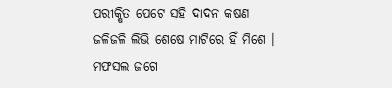ପରୀକ୍ଷିତ ପେଟେ ସହି ଦାଦନ କଷଣ
ଜଳିଜଳି ଲିଭି ଶେଷେ ମାଟିରେ ହିଁ ମିଶେ ।
ମଫସଲ ଜଗେ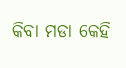କିବା ମଡା କେହି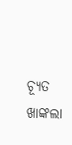ଚ୍ୟୂତ
ଖାଙ୍କଲା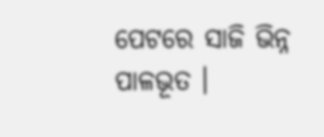ପେଟରେ ସାଜି ଭିନ୍ନ ପାଳଭୂତ ।